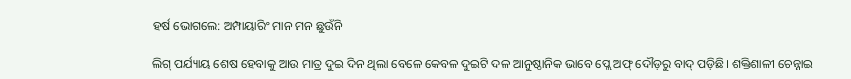ହର୍ଷ ଭୋଗଲେ: ଅମ୍ପାୟାରିଂ ମାନ ମନ ଛୁଉଁନି

ଲିଗ୍‌ ପର୍ଯ୍ୟାୟ ଶେଷ ହେବାକୁ ଆଉ ମାତ୍ର ଦୁଇ ଦିନ ଥିଲା ବେଳେ କେବଳ ଦୁଇଟି ଦଳ ଆନୁଷ୍ଠାନିକ ଭାବେ ପ୍ଲେ ଅଫ୍‌ ଦୌଡ଼ରୁ ବାଦ୍‌ ପଡ଼ିଛି। ଶକ୍ତିଶାଳୀ ଚେନ୍ନାଇ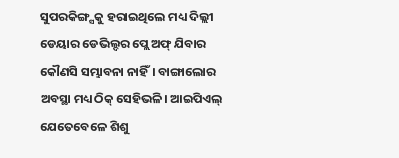ସୁପରକିଙ୍ଗ୍ସକୁ ହରାଇଥିଲେ ମଧ୍ୟ ଦିଲ୍ଲୀ ଡେୟାର ଡେଭିଲ୍ଦର ପ୍ଲେ ଅଫ୍‌ ଯିବାର କୌଣସି ସମ୍ଭାବନା ନାହିଁ। ବାଙ୍ଗାଲୋର ଅବସ୍ଥା ମଧ୍ୟ ଠିକ୍‌ ସେହିଭଳି। ଆଇପିଏଲ୍‌ ଯେତେବେଳେ ଶିଶୁ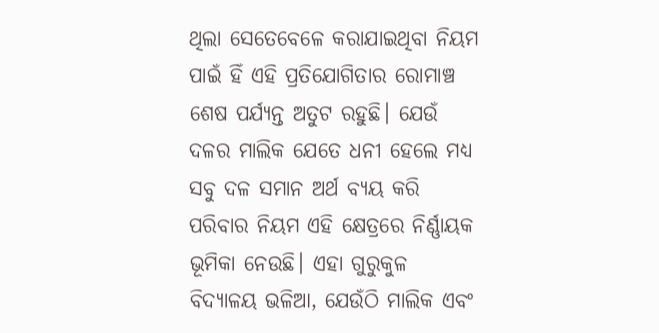ଥିଲା ସେତେବେଳେ କରାଯାଇଥିବା ନିୟମ ପାଇଁ ହିଁ ଏହି ପ୍ରତିଯୋଗିତାର ରୋମାଞ୍ଚ ଶେଷ ପର୍ଯ୍ୟନ୍ତ ଅତୁଟ ରହୁଛି। ଯେଉଁ ଦଳର ମାଲିକ ଯେତେ ଧନୀ ହେଲେ ମଧ୍ୟ ସବୁ ଦଳ ସମାନ ଅର୍ଥ ବ୍ୟୟ କରି ପରିବାର ନିୟମ ଏହି କ୍ଷେତ୍ରରେ ନିର୍ଣ୍ଣାୟକ ଭୂମିକା ନେଉଛି। ଏହା ଗୁରୁକୁଳ ବିଦ୍ୟାଳୟ ଭଳିଆ, ଯେଉଁଠି ମାଲିକ ଏବଂ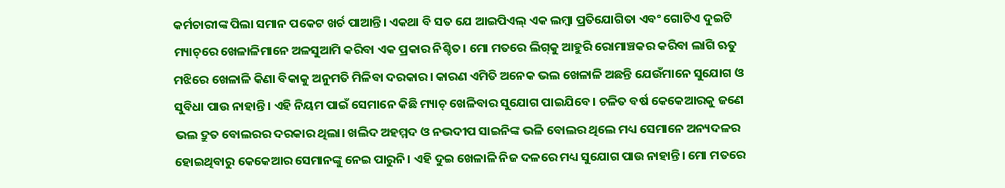କର୍ମଚାରୀଙ୍କ ପିଲା ସମାନ ପକେଟ ଖର୍ଚ ପାଆନ୍ତି। ଏକଥା ବି ସତ ଯେ ଆଇପିଏଲ୍‌ ଏକ ଲମ୍ବା ପ୍ରତିଯୋଗିତା ଏବଂ ଗୋଟିଏ ଦୁଇଟି ମ୍ୟାଚ୍‌ରେ ଖେଳାଳିମାନେ ଅଳସୁଆମି କରିବା ଏକ ପ୍ରକାର ନିଶ୍ଚିତ। ମୋ ମତରେ ଲିଗ୍‌କୁ ଆହୁରି ରୋମାଞ୍ଚକର କରିବା ଲାଗି ଋତୁ ମଝିରେ ଖେଳାଳି କିଣା ବିକାକୁ ଅନୁମତି ମିଳିବା ଦରକାର। କାରଣ ଏମିତି ଅନେକ ଭଲ ଖେଳାଳି ଅଛନ୍ତି ଯେଉଁମାନେ ସୁଯୋଗ ଓ ସୁବିଧା ପାଉ ନାହାନ୍ତି। ଏହି ନିୟମ ପାଇଁ ସେମାନେ କିଛି ମ୍ୟାଚ୍‌ ଖେଳିବାର ସୁଯୋଗ ପାଇଯିବେ। ଚଳିତ ବର୍ଷ କେକେଆରକୁ ଜଣେ ଭଲ ଦ୍ରୁତ ବୋଲରର ଦରକାର ଥିଲା। ଖଲିଦ ଅହମ୍ମଦ ଓ ନଭଦୀପ ସାଇନିଙ୍କ ଭଳି ବୋଲର ଥିଲେ ମଧ୍ୟ ସେମାନେ ଅନ୍ୟଦଳର ହୋଇଥିବାରୁ କେକେଆର ସେମାନଙ୍କୁ ନେଇ ପାରୁନି। ଏହି ଦୁଇ ଖେଳାଳି ନିଜ ଦଳରେ ମଧ୍ୟ ସୁଯୋଗ ପାଉ ନାହାନ୍ତି। ମୋ ମତରେ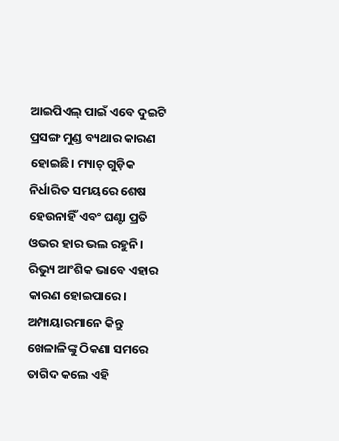ଆଇପିଏଲ୍‌ ପାଇଁ ଏବେ ଦୁଇଟି ପ୍ରସଙ୍ଗ ମୁଣ୍ଡ ବ୍ୟଥାର କାରଣ ହୋଇଛି। ମ୍ୟାଚ୍‌ ଗୁଡ଼ିକ ନିର୍ଧାରିତ ସମୟରେ ଶେଷ ହେଉନାହିଁ ଏବଂ ଘଣ୍ଟା ପ୍ରତି ଓଭର ହାର ଭଲ ରହୁନି। ରିଭ୍ୟୁ ଆଂଶିକ ଭାବେ ଏହାର କାରଣ ହୋଇପାରେ। ଅମ୍ପାୟାରମାନେ କିନ୍ତୁ ଖେଳାଳିଙ୍କୁ ଠିକଣା ସମରେ ତାଗିଦ କଲେ ଏହି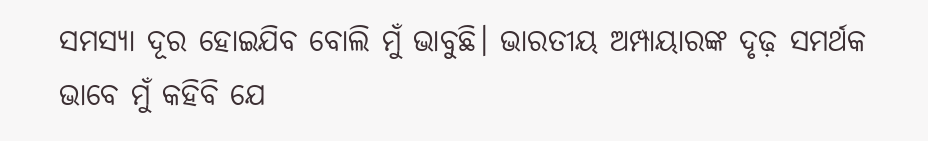ସମସ୍ୟା ଦୂର ହୋଇଯିବ ବୋଲି ମୁଁ ଭାବୁଛି। ଭାରତୀୟ ଅମ୍ପାୟାରଙ୍କ ଦୃଢ଼ ସମର୍ଥକ ଭାବେ ମୁଁ କହିବି ଯେ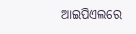ଆଇପିଏଲରେ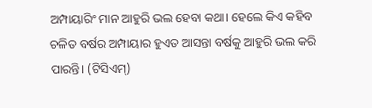ଅମ୍ପାୟାରିଂ ମାନ ଆହୁରି ଭଲ ହେବା କଥା। ହେଲେ କିଏ କହିବ ଚଳିତ ବର୍ଷର ଅମ୍ପାୟାର ହୁଏତ ଆସନ୍ତା ବର୍ଷକୁ ଆହୁରି ଭଲ କରି ପାରନ୍ତି। (ଟିସିଏମ୍‌)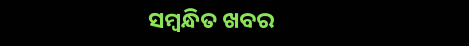ସମ୍ବନ୍ଧିତ ଖବର